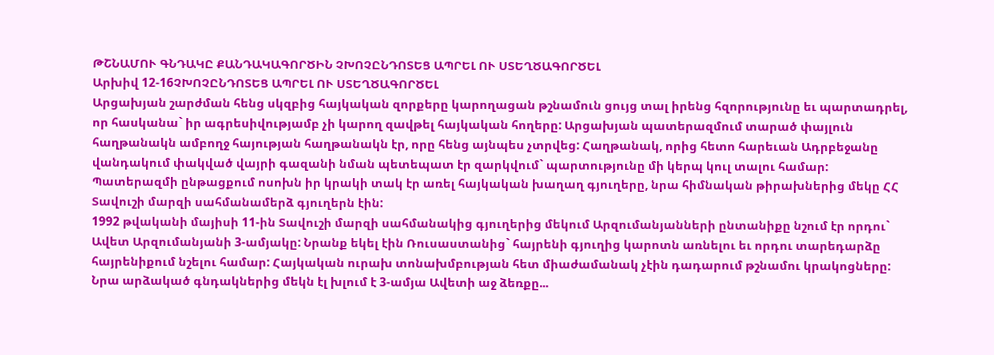ԹՇՆԱՄՈՒ ԳՆԴԱԿԸ ՔԱՆԴԱԿԱԳՈՐԾԻՆ ՉԽՈՉԸՆԴՈՏԵՑ ԱՊՐԵԼ ՈՒ ՍՏԵՂԾԱԳՈՐԾԵԼ
Արխիվ 12-16ՉԽՈՉԸՆԴՈՏԵՑ ԱՊՐԵԼ ՈՒ ՍՏԵՂԾԱԳՈՐԾԵԼ
Արցախյան շարժման հենց սկզբից հայկական զորքերը կարողացան թշնամուն ցույց տալ իրենց հզորությունը եւ պարտադրել, որ հասկանա` իր ագրեսիվությամբ չի կարող զավթել հայկական հողերը: Արցախյան պատերազմում տարած փայլուն հաղթանակն ամբողջ հայության հաղթանակն էր, որը հենց այնպես չտրվեց: Հաղթանակ, որից հետո հարեւան Ադրբեջանը վանդակում փակված վայրի գազանի նման պետեպատ էր զարկվում` պարտությունը մի կերպ կուլ տալու համար: Պատերազմի ընթացքում ոսոխն իր կրակի տակ էր առել հայկական խաղաղ գյուղերը, նրա հիմնական թիրախներից մեկը ՀՀ Տավուշի մարզի սահմանամերձ գյուղերն էին:
1992 թվականի մայիսի 11-ին Տավուշի մարզի սահմանակից գյուղերից մեկում Արզումանյանների ընտանիքը նշում էր որդու` Ավետ Արզումանյանի 3-ամյակը: Նրանք եկել էին Ռուսաստանից` հայրենի գյուղից կարոտն առնելու եւ որդու տարեդարձը հայրենիքում նշելու համար: Հայկական ուրախ տոնախմբության հետ միաժամանակ չէին դադարում թշնամու կրակոցները: Նրա արձակած գնդակներից մեկն էլ խլում է 3-ամյա Ավետի աջ ձեռքը...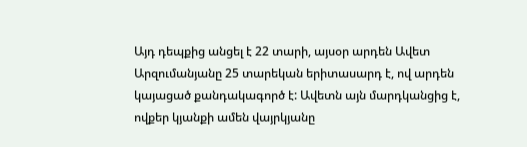Այդ դեպքից անցել է 22 տարի, այսօր արդեն Ավետ Արզումանյանը 25 տարեկան երիտասարդ է, ով արդեն կայացած քանդակագործ է: Ավետն այն մարդկանցից է, ովքեր կյանքի ամեն վայրկյանը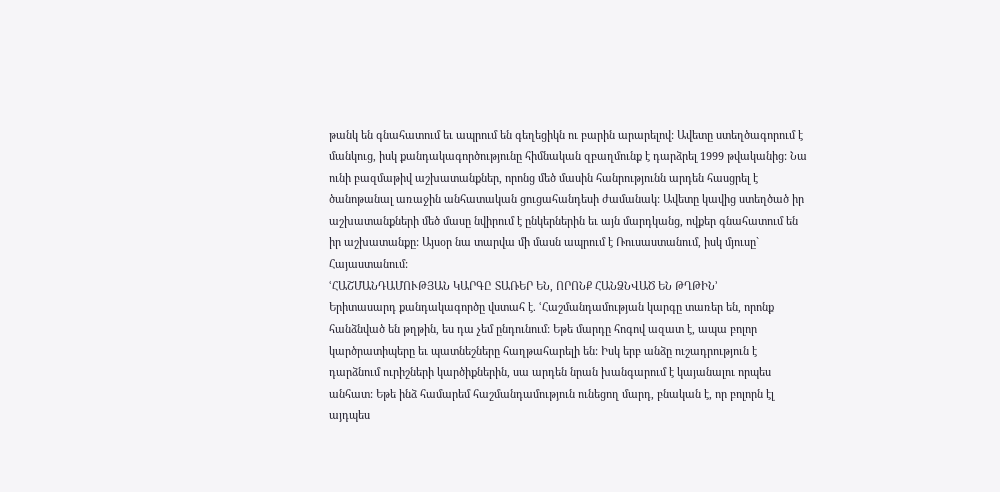թանկ են գնահատում եւ ապրում են գեղեցիկն ու բարին արարելով: Ավետը ստեղծագորում է մանկուց, իսկ քանդակագործությունը հիմնական զբաղմունք է դարձրել 1999 թվականից: Նա ունի բազմաթիվ աշխատանքներ, որոնց մեծ մասին հանրությունն արդեն հասցրել է ծանոթանալ առաջին անհատական ցուցահանդեսի ժամանակ: Ավետը կավից ստեղծած իր աշխատանքների մեծ մասը նվիրում է ընկերներին եւ այն մարդկանց, ովքեր գնահատում են իր աշխատանքը: Այսօր նա տարվա մի մասն ապրում է Ռուսաստանում, իսկ մյուսը` Հայաստանում:
ՙՀԱՇՄԱՆԴԱՄՈՒԹՅԱՆ ԿԱՐԳԸ ՏԱՌԵՐ ԵՆ, ՈՐՈՆՔ ՀԱՆՁՆՎԱԾ ԵՆ ԹՂԹԻՆ՚
Երիտասարդ քանդակագործը վստահ է. ՙՀաշմանդամության կարգը տառեր են, որոնք հանձնված են թղթին, ես դա չեմ ընդունում: Եթե մարդը հոգով ազատ է, ապա բոլոր կարծրատիպերը եւ պատնեշները հաղթահարելի են: Իսկ երբ անձը ուշադրություն է դարձնում ուրիշների կարծիքներին, սա արդեն նրան խանգարում է կայանալու որպես անհատ: Եթե ինձ համարեմ հաշմանդամություն ունեցող մարդ, բնական է, որ բոլորն էլ այդպես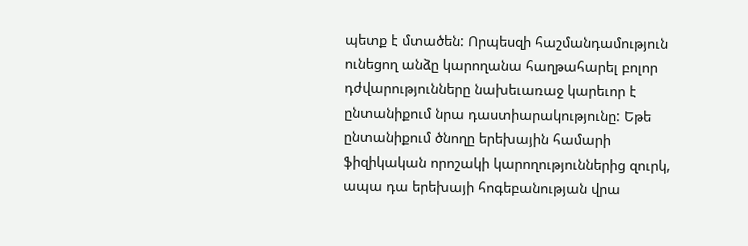պետք է մտածեն: Որպեսզի հաշմանդամություն ունեցող անձը կարողանա հաղթահարել բոլոր դժվարությունները նախեւառաջ կարեւոր է ընտանիքում նրա դաստիարակությունը: Եթե ընտանիքում ծնողը երեխային համարի ֆիզիկական որոշակի կարողություններից զուրկ, ապա դա երեխայի հոգեբանության վրա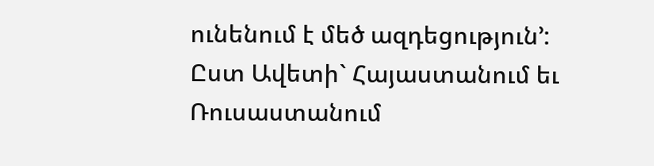ունենում է մեծ ազդեցություն՚:
Ըստ Ավետի` Հայաստանում եւ Ռուսաստանում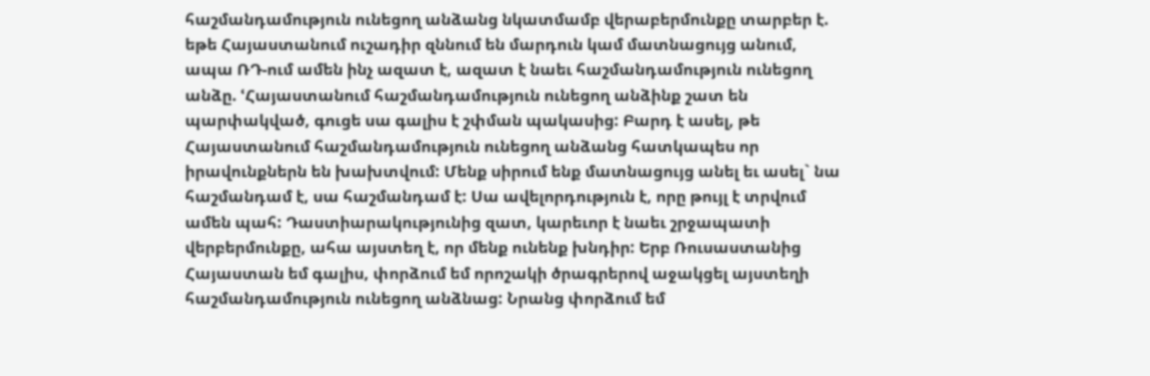հաշմանդամություն ունեցող անձանց նկատմամբ վերաբերմունքը տարբեր է. եթե Հայաստանում ուշադիր զննում են մարդուն կամ մատնացույց անում, ապա ՌԴ-ում ամեն ինչ ազատ է, ազատ է նաեւ հաշմանդամություն ունեցող անձը. ՙՀայաստանում հաշմանդամություն ունեցող անձինք շատ են պարփակված, գուցե սա գալիս է շփման պակասից: Բարդ է ասել, թե Հայաստանում հաշմանդամություն ունեցող անձանց հատկապես որ իրավունքներն են խախտվում: Մենք սիրում ենք մատնացույց անել եւ ասել` նա հաշմանդամ է, սա հաշմանդամ է: Սա ավելորդություն է, որը թույլ է տրվում ամեն պահ: Դաստիարակությունից զատ, կարեւոր է նաեւ շրջապատի վերբերմունքը, ահա այստեղ է, որ մենք ունենք խնդիր: Երբ Ռուսաստանից Հայաստան եմ գալիս, փորձում եմ որոշակի ծրագրերով աջակցել այստեղի հաշմանդամություն ունեցող անձնաց: Նրանց փորձում եմ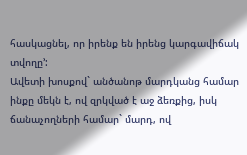հասկացնել, որ իրենք են իրենց կարգավիճակ տվողը՚:
Ավետի խոսքով` անծանոթ մարդկանց համար ինքը մեկն է, ով զրկված է աջ ձեռքից, իսկ ճանաչողների համար` մարդ, ով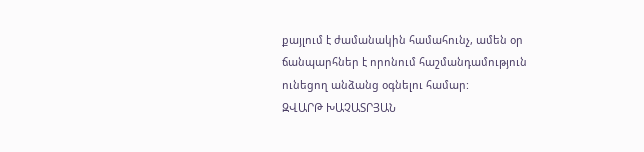քայլում է ժամանակին համահունչ, ամեն օր ճանպարհներ է որոնում հաշմանդամություն ունեցող անձանց օգնելու համար:
ԶՎԱՐԹ ԽԱՉԱՏՐՅԱՆ